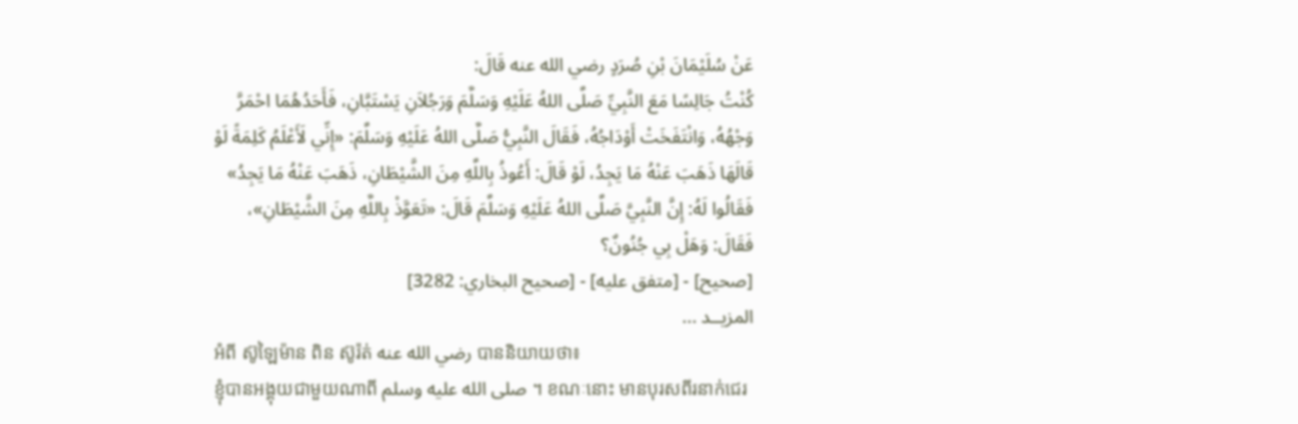عَنْ سُلَيْمَانَ بْنِ صُرَدٍ رضي الله عنه قَالَ:
كُنْتُ جَالِسًا مَعَ النَّبِيِّ صَلَّى اللهُ عَلَيْهِ وَسَلَّمَ وَرَجُلاَنِ يَسْتَبَّانِ، فَأَحَدُهُمَا احْمَرَّ وَجْهُهُ، وَانْتَفَخَتْ أَوْدَاجُهُ، فَقَالَ النَّبِيُّ صَلَّى اللهُ عَلَيْهِ وَسَلَّمَ: «إِنِّي لَأَعْلَمُ كَلِمَةً لَوْ قَالَهَا ذَهَبَ عَنْهُ مَا يَجِدُ، لَوْ قَالَ: أَعُوذُ بِاللَّهِ مِنَ الشَّيْطَانِ، ذَهَبَ عَنْهُ مَا يَجِدُ» فَقَالُوا لَهُ: إِنَّ النَّبِيَّ صَلَّى اللهُ عَلَيْهِ وَسَلَّمَ قَالَ: «تَعَوَّذْ بِاللَّهِ مِنَ الشَّيْطَانِ»، فَقَالَ: وَهَلْ بِي جُنُونٌ؟
[صحيح] - [متفق عليه] - [صحيح البخاري: 3282]
المزيــد ...
អំពី ស៊ូឡៃម៉ាន ពិន ស៊ូរ៉ត់ رضي الله عنه បាននិយាយថា៖
ខ្ញុំបានអង្គុយជាមួយណាពី صلى الله عليه وسلم ។ ខណៈនោះ មានបុរសពីរនាក់ជេរ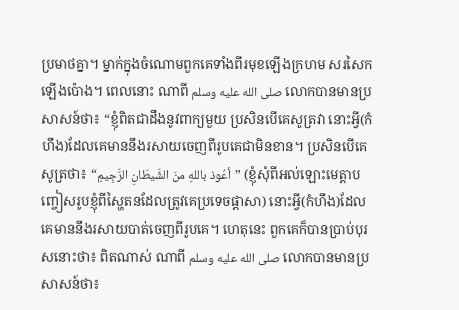ប្រមាថគ្នា។ ម្នាក់ក្នុងចំណោមពួកគេទាំងពីរមុខឡើងក្រហម សរសៃកឡើងប៉ោង។ ពេលនោះ ណាពី صلى الله عليه وسلم លោកបានមានប្រសាសន៍ថា៖ “ខ្ញុំពិតជាដឹងនូវពាក្យមួយ ប្រសិនបើគេសូត្រវា នោះអ្វី(កំហឹង)ដែលគេមាននឹងរសាយចេញពីរូបគេជាមិនខាន។ ប្រសិនបើគេសូត្រថា៖ “أعُوذ باللهِ منَ الشَّيطَانِ الرَّجِيمِ” (ខ្ញុំសុំពីអល់ឡោះមេត្ដាបញ្ចៀសរូបខ្ញុំពីស្ហៃតនដែលត្រូវគេប្រទេចផ្តាសា) នោះអ្វី(កំហឹង)ដែលគេមាននឹងរសាយបាត់ចេញពីរូបគេ។ ហេតុនេះ ពួកគេក៏បានប្រាប់បុរសនោះថា៖ ពិតណាស់ ណាពី صلى الله عليه وسلم លោកបានមានប្រសាសន៍ថា៖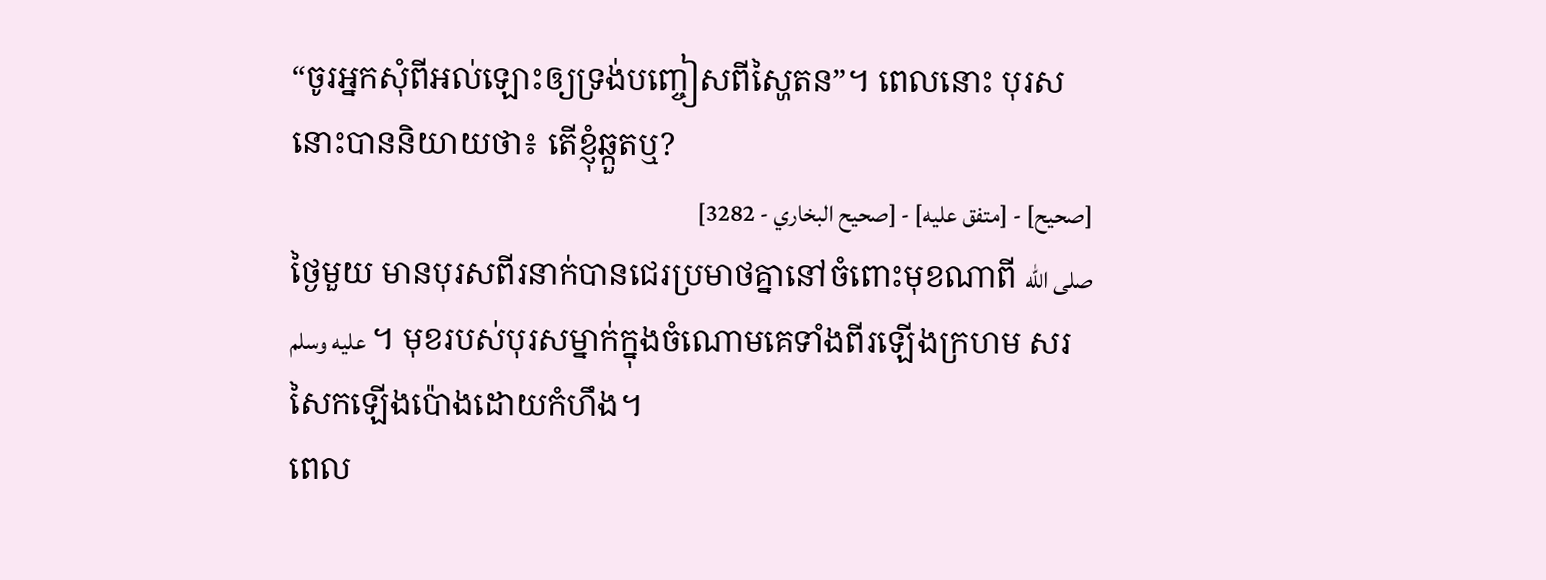“ចូរអ្នកសុំពីអល់ឡោះឲ្យទ្រង់បញ្ចៀសពីស្ហៃតន”។ ពេលនោះ បុរសនោះបាននិយាយថា៖ តើខ្ញុំឆ្កួតឬ?
[صحيح] - [متفق عليه] - [صحيح البخاري - 3282]
ថ្ងៃមួយ មានបុរសពីរនាក់បានជេរប្រមាថគ្នានៅចំពោះមុខណាពី صلى الله عليه وسلم ។ មុខរបស់បុរសម្នាក់ក្នុងចំណោមគេទាំងពីរឡើងក្រហម សរសៃកឡើងប៉ោងដោយកំហឹង។
ពេល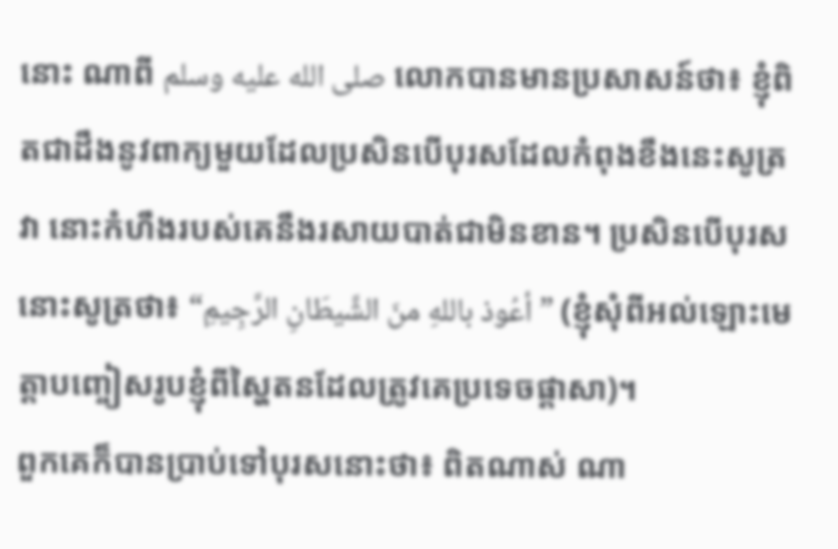នោះ ណាពី صلى الله عليه وسلم លោកបានមានប្រសាសន៍ថា៖ ខ្ញុំពិតជាដឹងនូវពាក្យមួយដែលប្រសិនបើបុរសដែលកំពុងខឹងនេះសូត្រវា នោះកំហឹងរបស់គេនឹងរសាយបាត់ជាមិនខាន។ ប្រសិនបើបុរសនោះសូត្រថា៖ “أعُوذ باللهِ منَ الشَّيطَانِ الرَّجِيمِ” (ខ្ញុំសុំពីអល់ឡោះមេត្ដាបញ្ចៀសរូបខ្ញុំពីស្ហៃតនដែលត្រូវគេប្រទេចផ្តាសា)។
ពួកគេក៏បានប្រាប់ទៅបុរសនោះថា៖ ពិតណាស់ ណា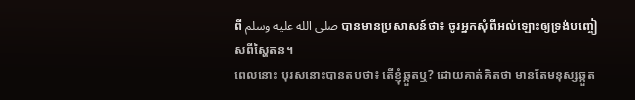ពី صلى الله عليه وسلم បានមានប្រសាសន៍ថា៖ ចូរអ្នកសុំពីអល់ឡោះឲ្យទ្រង់បញ្ចៀសពីស្ហៃតន។
ពេលនោះ បុរសនោះបានតបថា៖ តើខ្ញុំឆ្កួតឬ? ដោយគាត់គិតថា មានតែមនុស្សឆ្កួត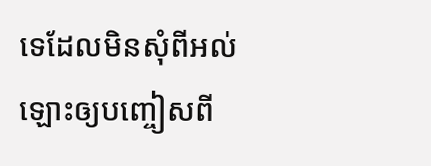ទេដែលមិនសុំពីអល់ឡោះឲ្យបញ្ចៀសពី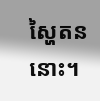ស្ហៃតននោះ។